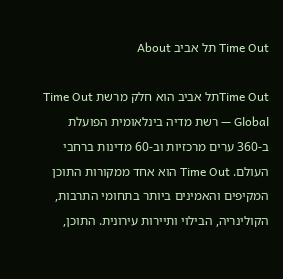Time Out תל אביב About

Time Outתל אביב הוא חלק מרשת Time Out Global — רשת מדיה בינלאומית הפועלת ב-360 ערים מרכזיות וב-60 מדינות ברחבי העולם. Time Out הוא אחד ממקורות התוכן המקיפים והאמינים ביותר בתחומי התרבות, הקולינריה, הבילוי ותיירות עירונית. התוכן,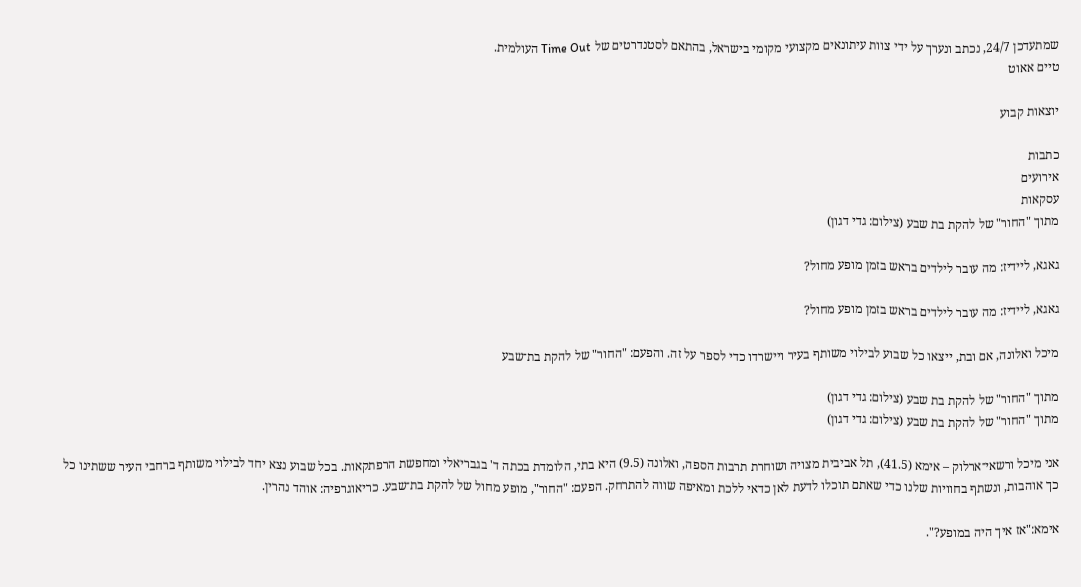שמתעדכן 24/7, נכתב ונערך על ידי צוות עיתונאים מקצועי מקומי בישראל, בהתאם לסטנדרטים של Time Out העולמית.
טיים אאוט

יוצאות קבוע

כתבות
אירועים
עסקאות
מתוך "החור" של להקת בת שבע (צילום: גדי דגון)

גאגא, ליידיז: מה עובר לילדים בראש בזמן מופע מחול?

גאגא, ליידיז: מה עובר לילדים בראש בזמן מופע מחול?

מיכל ואלונה, אם ובת, ייצאו כל שבוע לבילוי משותף בעיר ויישרדו כדי לספר על זה. והפעם: "החור" של להקת בת־שבע

מתוך "החור" של להקת בת שבע (צילום: גדי דגון)
מתוך "החור" של להקת בת שבע (צילום: גדי דגון)

אני מיכל ורשאי־ארלוק – אימא (41.5), תל אביבית מצויה ושוחרת תרבות הספה, ואלונה (9.5) היא בתי, הלומדת בכתה ד' בגבריאלי ומחפשת הרפתקאות. בכל שבוע נצא יחד לבילוי משותף ברחבי העיר ששתינו כל כך אוהבות, ונשתף בחוויות שלנו כדי שאתם תוכלו לדעת לאן כדאי ללכת ומאיפה שווה להתרחק. הפעם: "החור", מופע מחול של להקת בת־שבע. כריאוגרפיה: אוהד נהרין.

אימא:"אז איך היה במופע?".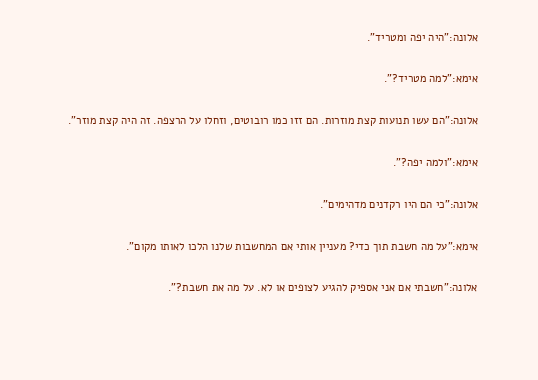אלונה:"היה יפה ומטריד".

אימא:"למה מטריד?".

אלונה:"הם עשו תנועות קצת מוזרות. הם זזו כמו רובוטים, וזחלו על הרצפה. זה היה קצת מוזר".

אימא:"ולמה יפה?".

אלונה:"כי הם היו רקדנים מדהימים".

אימא:"על מה חשבת תוך כדי? מעניין אותי אם המחשבות שלנו הלכו לאותו מקום".

אלונה:"חשבתי אם אני אספיק להגיע לצופים או לא. על מה את חשבת?".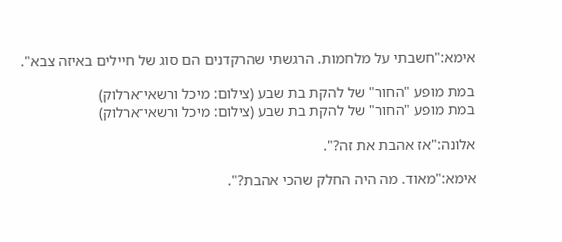אימא:"חשבתי על מלחמות. הרגשתי שהרקדנים הם סוג של חיילים באיזה צבא".

במת מופע "החור" של להקת בת שבע (צילום: מיכל ורשאי־ארלוק)
במת מופע "החור" של להקת בת שבע (צילום: מיכל ורשאי־ארלוק)

אלונה:"אז אהבת את זה?".

אימא:"מאוד. מה היה החלק שהכי אהבת?".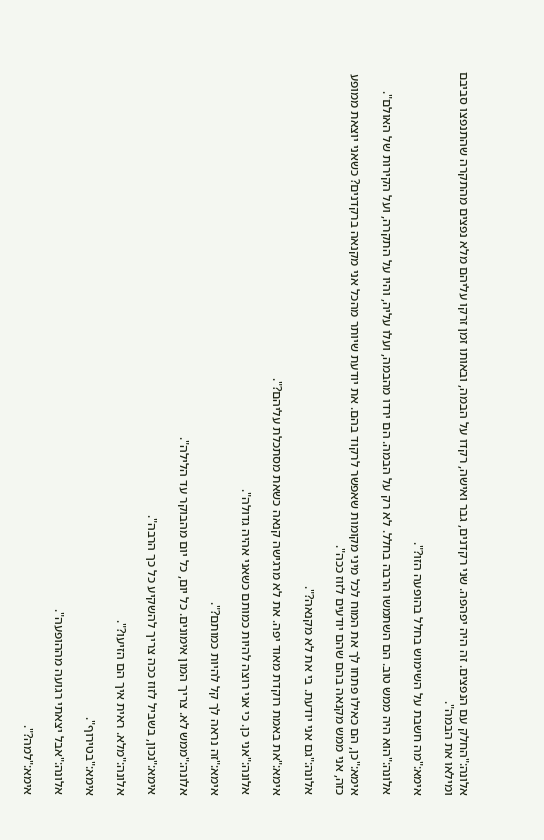אלונה:"החלק עם הנפצים. זה היה יפהפה. שני רקדנים, גבר ואישה, רקדו על הבמה, ובאותו זמן זרקו עליהם מלא נפצים מהתקרה שהתנפצו סביבם ומילאו את הבמה".

אימא:"מה חשבת על השימוש בחלל בהופעה הזו?".

אלונה:"הוא היה ממש טוב. הם השתמשו הרבה בחלל. לא רק על הבמה. הם ירדו מהבמה, ועלו עליה, והיו על התקרה, ועל הקירות של האולם".

אימא:"כן, הם כאילו פתחו לך את המוח לכל מיני מקומות שאפשר לרקוד בהם. את יודעת שיותר מהכל אני מקנאה ברקדנים? כשאני יוצאת ממופע כזה, אני ממש מקנאה בהם שהם יודעים לזוז ככה".

אלונה:"גם אני יודעת. בי את לא מקנאה?".

אימא:"את באמת רוקדת מאוד יפה. את לא מרגישה קנאה כשאת מסתכלת עליהם?".

אלונה:"אני כן. כי אני רוצה להיות כמותם כשאני אהיה גדולה".

אימא:"זה נראה לך קל להיות כמותם?".

אלונה:"ממש לא. צריך המון אימונים. כל יום, כל יום מהבוקר עד הלילה".

אימא:"נכון, בשביל לזוז ככה צריך להשקיע כל כך הרבה".

אלונה:"מלא. ראית איך הם הזיעו?".

אימא:"בטירוף".

אלונה:"אבל יצאתי רגועה מההופעה".

אימא:"למה?".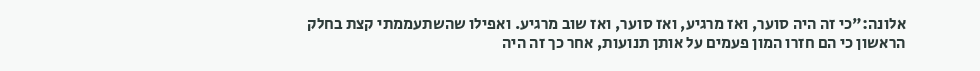אלונה:"כי זה היה סוער, ואז מרגיע, ואז סוער, ואז שוב מרגיע. ואפילו שהשתעממתי קצת בחלק הראשון כי הם חזרו המון פעמים על אותן תנועות, אחר כך זה היה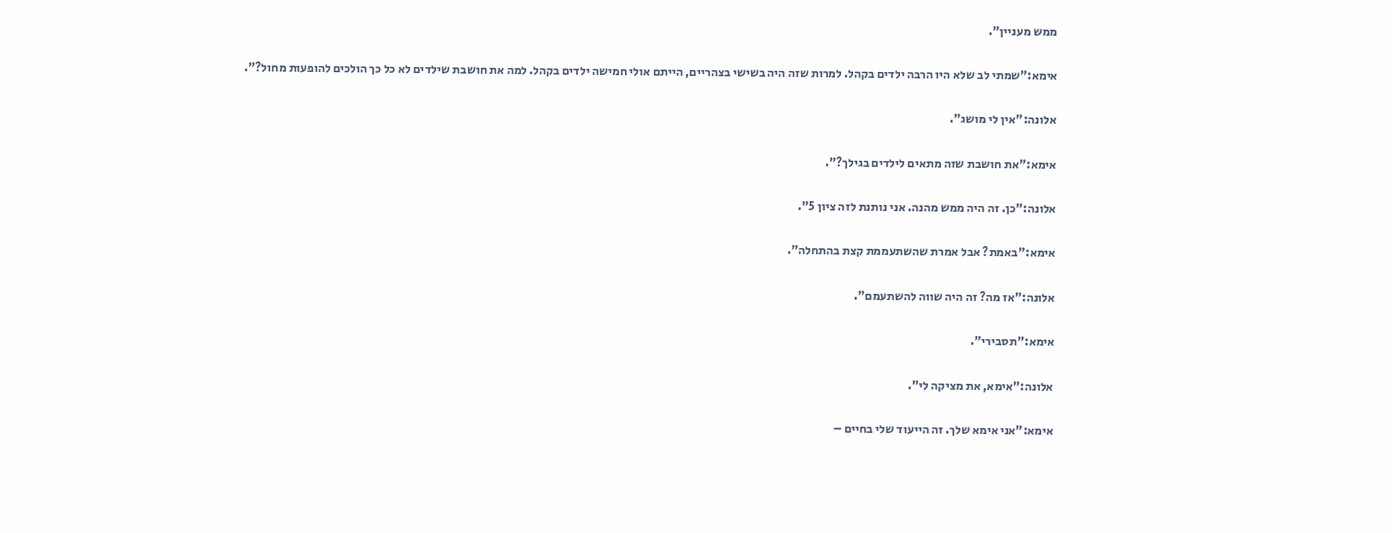ממש מעניין".

אימא:"שמתי לב שלא היו הרבה ילדים בקהל. למרות שזה היה בשישי בצהריים, הייתם אולי חמישה ילדים בקהל. למה את חושבת שילדים לא כל כך הולכים להופעות מחול?".

אלונה:"אין לי מושג".

אימא:"את חושבת שזה מתאים לילדים בגילך?".

אלונה:"כן. זה היה ממש מהנה. אני נותנת לזה ציון 5".

אימא:"באמת? אבל אמרת שהשתעממת קצת בהתחלה".

אלונה:"אז מה? זה היה שווה להשתעמם".

אימא:"תסבירי".

אלונה:"אימא, את מציקה לי".

אימא:"אני אימא שלך. זה הייעוד שלי בחיים –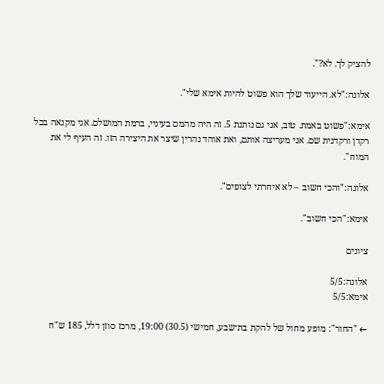להציק לך. לא?".

אלונה:"לא. הייעוד שלך הוא פשוט להיות אימא שלי".

אימא:"פשוט באמת. טוב, אני גם נותנת 5. זה היה מהמם בעיניי, ברמת המושלם. אני מקנאה בכל רקדן ורקדנית שם. אני מעריצה אותם, ואת אוהד נהרין שיצר את היצירה הזו. זה העיף לי את המוח".

אלונה:"והכי חשוב – לא איחרתי לצופים".

אימא:"הכי חשוב".

ציונים

אלונה:5/5
אימא:5/5

← "החור": מופע מחול של להקת בת־שבע, חמישי (30.5) 19:00, מרכז סוזן דלל, 185 ש"ח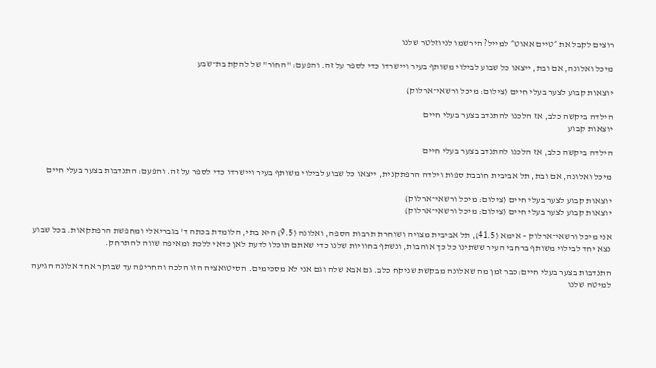רוצים לקבל את ״טיים אאוט״ למייל? הירשמו לניוזלטר שלנו

מיכל ואלונה, אם ובת, ייצאו כל שבוע לבילוי משותף בעיר ויישרדו כדי לספר על זה. והפעם: "החור" של להקת בת־שבע

יוצאות קבוע לצער בעלי חיים (צילום: מיכל ורשאי־ארלוק)

הילדה ביקשה כלב, אז הלכנו להתנדב בצער בעלי חיים
יוצאות קבוע

הילדה ביקשה כלב, אז הלכנו להתנדב בצער בעלי חיים

מיכל ואלונה, אם ובת, תל אביבית חובבת ספות וילדה הרפתקנית, ייצאו כל שבוע לבילוי משותף בעיר ויישרדו כדי לספר על זה. והפעם: התנדבות בצער בעלי חיים

יוצאות קבוע לצער בעלי חיים (צילום: מיכל ורשאי־ארלוק)
יוצאות קבוע לצער בעלי חיים (צילום: מיכל ורשאי־ארלוק)

אני מיכל ורשאי־ארלוק – אימא (41.5), תל אביבית מצויה ושוחרת תרבות הספה, ואלונה (9.5) היא בתי, הלומדת בכתה ד' בגבריאלי ומחפשת הרפתקאות. בכל שבוע נצא יחד לבילוי משותף ברחבי העיר ששתינו כל כך אוהבות, ונשתף בחוויות שלנו כדי שאתם תוכלו לדעת לאן כדאי ללכת ומאיפה שווה להתרחק.

התנדבות בצער בעלי חיים:כבר זמן מה שאלונה מבקשת שניקח כלב. גם אבא שלה וגם אני לא מסכימים. הסיטואציה הזו הלכה והחריפה עד שבוקר אחד אלונה הגיעה למיטה שלנו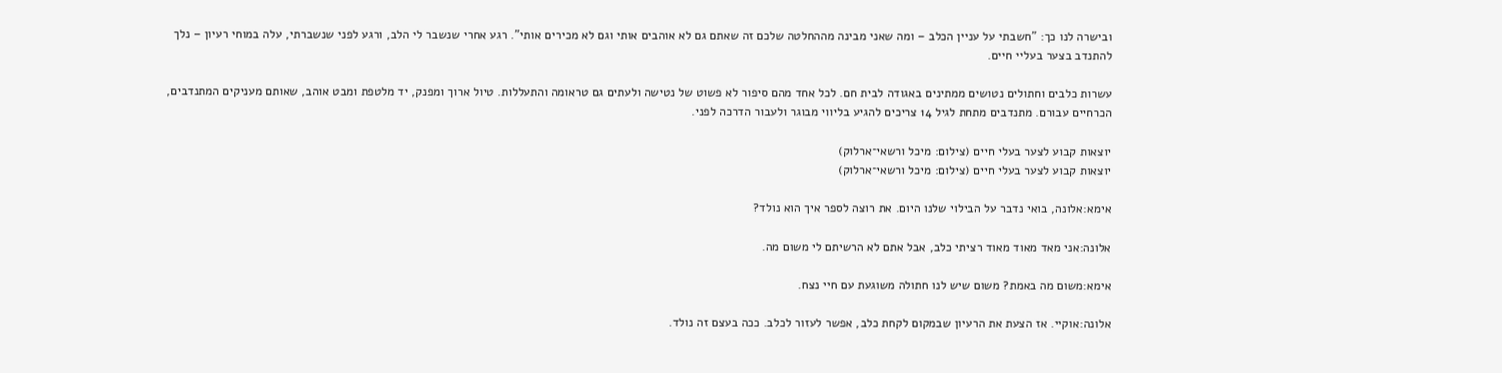ובישרה לנו כך: "חשבתי על עניין הכלב – ומה שאני מבינה מההחלטה שלכם זה שאתם גם לא אוהבים אותי וגם לא מכירים אותי". רגע אחרי שנשבר לי הלב, ורגע לפני שנשברתי, עלה במוחי רעיון – נלך להתנדב בצער בעליי חיים.

עשרות כלבים וחתולים נטושים ממתינים באגודה לבית חם. לכל אחד מהם סיפור לא פשוט של נטישה ולעתים גם טראומה והתעללות. טיול ארוך ומפנק, יד מלטפת ומבט אוהב, שאותם מעניקים המתנדבים, הכרחיים עבורם. מתנדבים מתחת לגיל 14 צריכים להגיע בליווי מבוגר ולעבור הדרכה לפני.

יוצאות קבוע לצער בעלי חיים (צילום: מיכל ורשאי־ארלוק)
יוצאות קבוע לצער בעלי חיים (צילום: מיכל ורשאי־ארלוק)

אימא:אלונה, בואי נדבר על הבילוי שלנו היום. את רוצה לספר איך הוא נולד?

אלונה:אני מאד מאוד מאוד רציתי כלב, אבל אתם לא הרשיתם לי משום מה.

אימא:משום מה באמת? משום שיש לנו חתולה משוגעת עם חיי נצח.

אלונה:אוקיי. אז הצעת את הרעיון שבמקום לקחת כלב, אפשר לעזור לכלב. ככה בעצם זה נולד.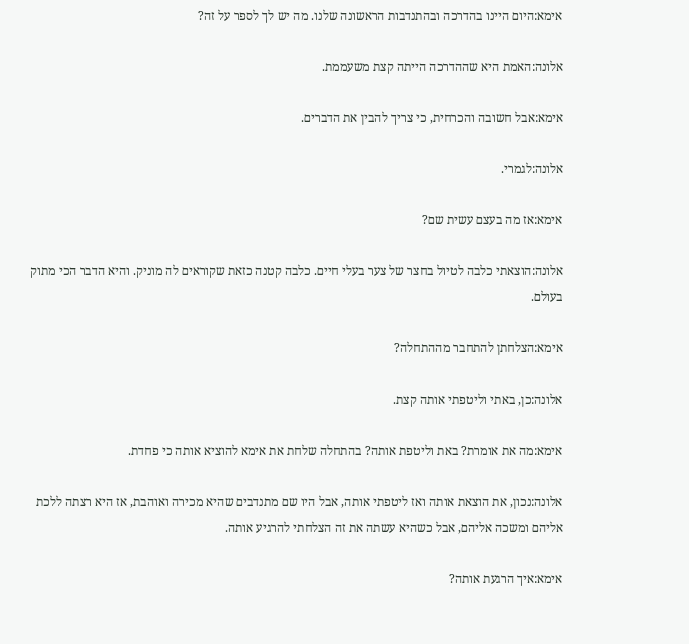אימא:היום היינו בהדרכה ובהתנדבות הראשונה שלנו. מה יש לך לספר על זה?

אלונה:האמת היא שההדרכה הייתה קצת משעממת.

אימא:אבל חשובה והכרחית, כי צריך להבין את הדברים.

אלונה:לגמרי.

אימא:אז מה בעצם עשית שם?

אלונה:הוצאתי כלבה לטיול בחצר של צער בעלי חיים. כלבה קטנה כזאת שקוראים לה מוניק. והיא הדבר הכי מתוק בעולם.

אימא:הצלחתן להתחבר מההתחלה?

אלונה:כן, באתי וליטפתי אותה קצת.

אימא:מה את אומרת? באת וליטפת אותה? בהתחלה שלחת את אימא להוציא אותה כי פחדת.

אלונה:נכון, את הוצאת אותה ואז ליטפתי אותה, אבל היו שם מתנדבים שהיא מכירה ואוהבת, אז היא רצתה ללכת אליהם ומשכה אליהם, אבל כשהיא עשתה את זה הצלחתי להרגיע אותה.

אימא:איך הרגעת אותה?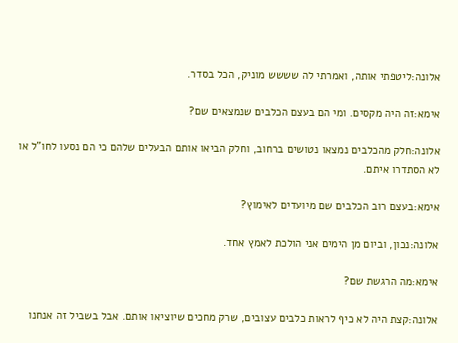אלונה:ליטפתי אותה, ואמרתי לה שששש מוניק, הכל בסדר.

אימא:זה היה מקסים. ומי הם בעצם הכלבים שנמצאים שם?

אלונה:חלק מהכלבים נמצאו נטושים ברחוב, וחלק הביאו אותם הבעלים שלהם כי הם נסעו לחו"ל או לא הסתדרו איתם.

אימא:בעצם רוב הכלבים שם מיועדים לאימוץ?

אלונה:נכון, וביום מן הימים אני הולכת לאמץ אחד.

אימא:מה הרגשת שם?

אלונה:קצת היה לא כיף לראות כלבים עצובים, שרק מחכים שיוציאו אותם. אבל בשביל זה אנחנו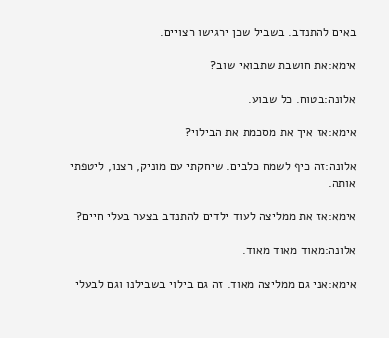באים להתנדב. בשביל שכן ירגישו רצויים.

אימא:את חושבת שתבואי שוב?

אלונה:בטוח. כל שבוע.

אימא:אז איך את מסכמת את הבילוי?

אלונה:זה כיף לשמח כלבים. שיחקתי עם מוניק, רצנו, ליטפתי אותה.

אימא:אז את ממליצה לעוד ילדים להתנדב בצער בעלי חיים?

אלונה:מאוד מאוד מאוד.

אימא:אני גם ממליצה מאוד. זה גם בילוי בשבילנו וגם לבעלי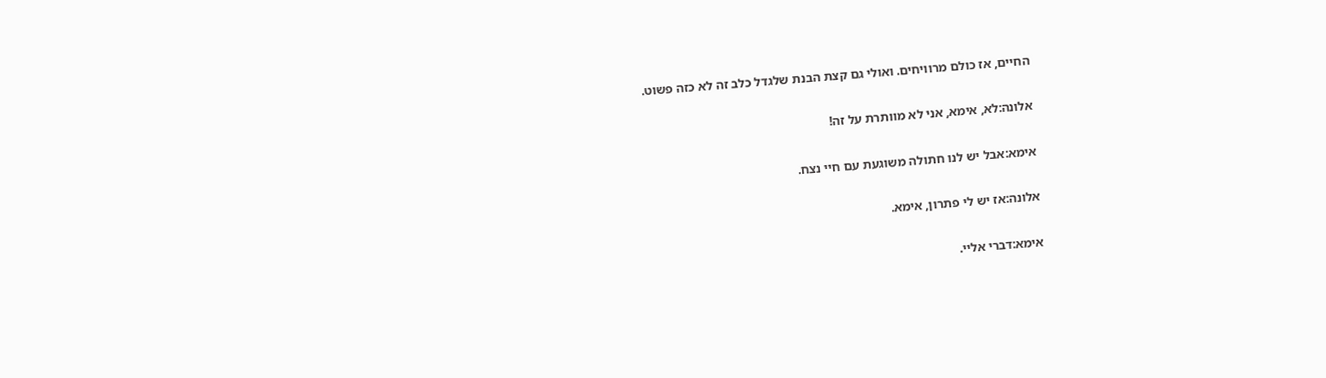החיים, אז כולם מרוויחים. ואולי גם קצת הבנת שלגדל כלב זה לא כזה פשוט.

אלונה:לא, אימא, אני לא מוותרת על זה!

אימא:אבל יש לנו חתולה משוגעת עם חיי נצח.

אלונה:אז יש לי פתרון, אימא.

אימא:דברי אליי.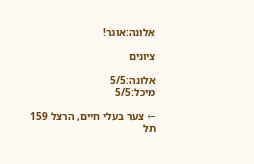אלונה:אוגר!

ציונים

אלונה:5/5
מיכל:5/5

← צער בעלי חיים, הרצל 159 תל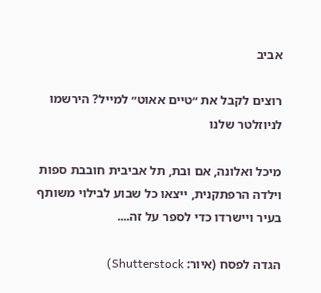אביב

רוצים לקבל את ״טיים אאוט״ למייל? הירשמו לניוזלטר שלנו

מיכל ואלונה, אם ובת, תל אביבית חובבת ספות וילדה הרפתקנית, ייצאו כל שבוע לבילוי משותף בעיר ויישרדו כדי לספר על זה....

הגדה לפסח (איור: Shutterstock)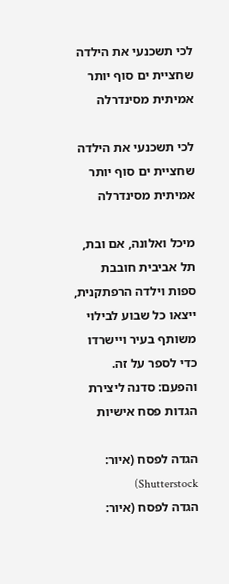לכי תשכנעי את הילדה שחציית ים סוף יותר אמיתית מסינדרלה

לכי תשכנעי את הילדה שחציית ים סוף יותר אמיתית מסינדרלה

מיכל ואלונה, אם ובת, תל אביבית חובבת ספות וילדה הרפתקנית, ייצאו כל שבוע לבילוי משותף בעיר ויישרדו כדי לספר על זה. והפעם: סדנה ליצירת הגדות פסח אישיות

הגדה לפסח (איור: Shutterstock)
הגדה לפסח (איור: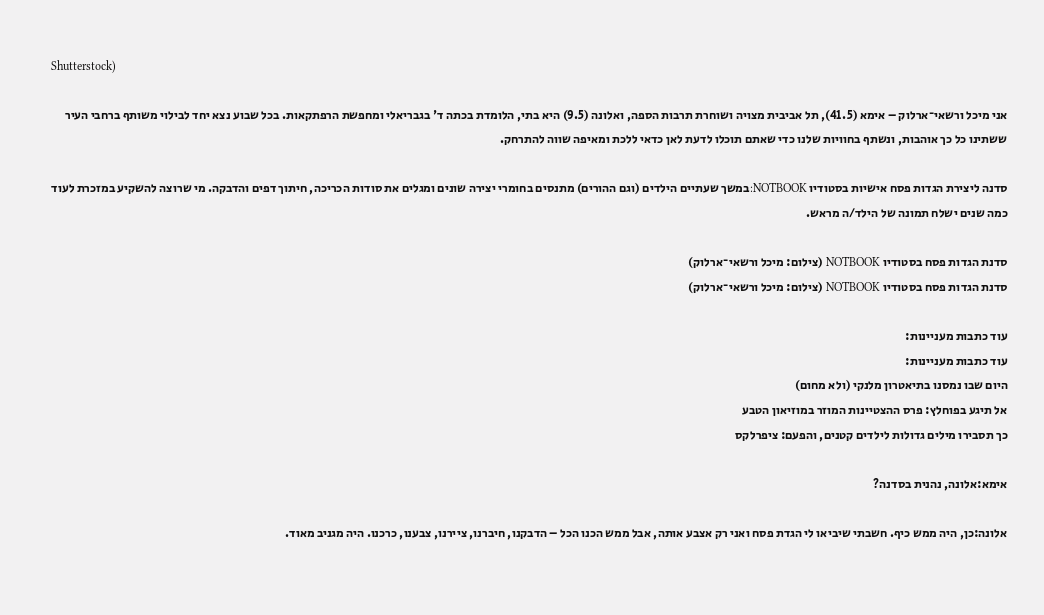Shutterstock)

אני מיכל ורשאי־ארלוק – אימא (41.5), תל אביבית מצויה ושוחרת תרבות הספה, ואלונה (9.5) היא בתי, הלומדת בכתה ד' בגבריאלי ומחפשת הרפתקאות. בכל שבוע נצא יחד לבילוי משותף ברחבי העיר ששתינו כל כך אוהבות, ונשתף בחוויות שלנו כדי שאתם תוכלו לדעת לאן כדאי ללכת ומאיפה שווה להתרחק.

סדנה ליצירת הגדות פסח אישיות בסטודיו NOTBOOK:במשך שעתיים הילדים (וגם ההורים) מתנסים בחומרי יצירה שונים ומגלים את סודות הכריכה, חיתוך דפים והדבקה. מי שרוצה להשקיע במזכרת לעוד כמה שנים ישלח תמונה של הילד/ה מראש.

סדנת הגדות פסח בסטודיו NOTBOOK (צילום: מיכל ורשאי־ארלוק)
סדנת הגדות פסח בסטודיו NOTBOOK (צילום: מיכל ורשאי־ארלוק)

עוד כתבות מעניינות:
עוד כתבות מעניינות:
היום שבו נמסנו בתיאטרון מלנקי (ולא מחום)
אל תיגע בפוחלץ: פרס ההצטיינות המוזר במוזיאון הטבע
כך תסבירו מילים גדולות לילדים קטנים, והפעם: ציפרלקס

אימא:אלונה, נהנית בסדנה?

אלונה:כן, היה ממש כיף. חשבתי שיביאו לי הגדת פסח ואני רק אצבע אותה, אבל ממש הכנו הכל – הדבקנו, חיברנו, ציירנו, צבענו, כרכנו. היה מגניב מאוד.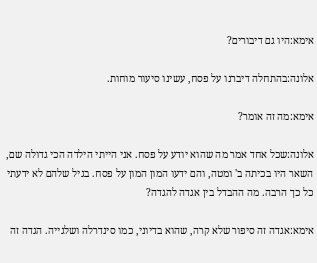אימא:היו גם דיבורים?

אלונה:בהתחלה דיברנו על פסח, עשינו סיעור מוחות.

אימא:מה זה אומר?

אלונה:שכל אחד אמר מה שהוא יודע על פסח. אני הייתי הילדה הכי גדולה שם, השאר היו בכיתה ב' ומטה, והם ידעו המון המון על פסח. בגיל שלהם לא ידעתי כל כך הרבה. מה ההבדל בין אגדה להגדה?

אימא:אגדה זה סיפור שלא קרה, שהוא בדיוני, כמו סינדרלה ושלגייה. הגדה זה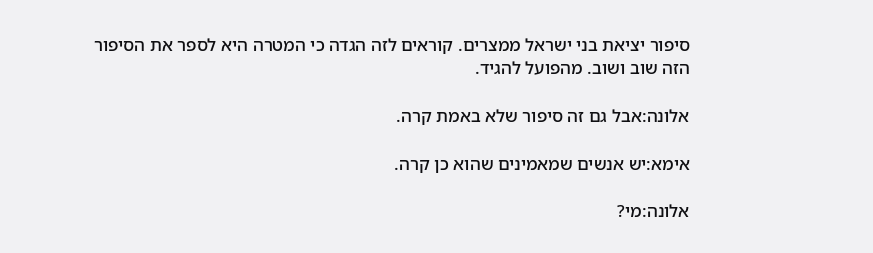סיפור יציאת בני ישראל ממצרים. קוראים לזה הגדה כי המטרה היא לספר את הסיפור הזה שוב ושוב. מהפועל להגיד.

אלונה:אבל גם זה סיפור שלא באמת קרה.

אימא:יש אנשים שמאמינים שהוא כן קרה.

אלונה:מי?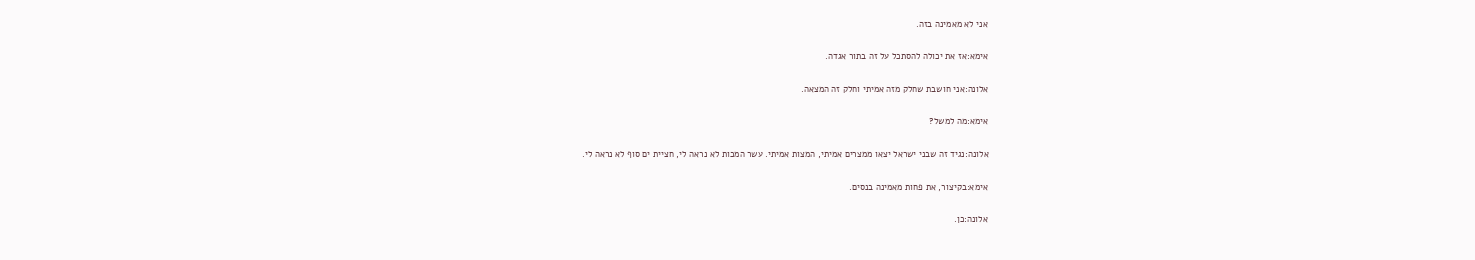אני לא מאמינה בזה.

אימא:אז את יכולה להסתכל על זה בתור אגדה.

אלונה:אני חושבת שחלק מזה אמיתי וחלק זה המצאה.

אימא:מה למשל?

אלונה:נגיד זה שבני ישראל יצאו ממצרים אמיתי, המצות אמיתי. עשר המכות לא נראה לי, חציית ים סוף לא נראה לי.

אימא:בקיצור, את פחות מאמינה בנסים.

אלונה:כן.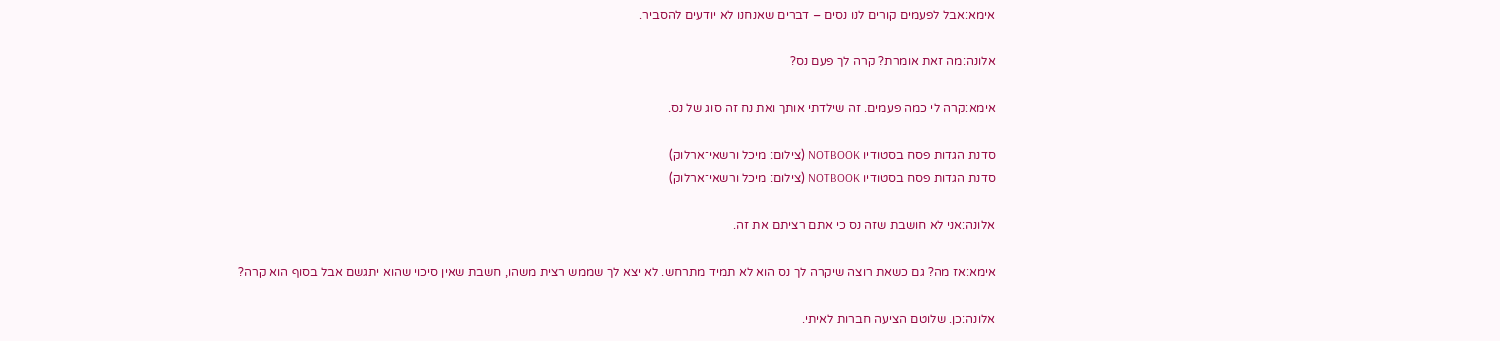אימא:אבל לפעמים קורים לנו נסים – דברים שאנחנו לא יודעים להסביר.

אלונה:מה זאת אומרת? קרה לך פעם נס?

אימא:קרה לי כמה פעמים. זה שילדתי אותך ואת נח זה סוג של נס.

סדנת הגדות פסח בסטודיו NOTBOOK (צילום: מיכל ורשאי־ארלוק)
סדנת הגדות פסח בסטודיו NOTBOOK (צילום: מיכל ורשאי־ארלוק)

אלונה:אני לא חושבת שזה נס כי אתם רציתם את זה.

אימא:אז מה? גם כשאת רוצה שיקרה לך נס הוא לא תמיד מתרחש. לא יצא לך שממש רצית משהו, חשבת שאין סיכוי שהוא יתגשם אבל בסוף הוא קרה?

אלונה:כן. שלוטם הציעה חברות לאיתי.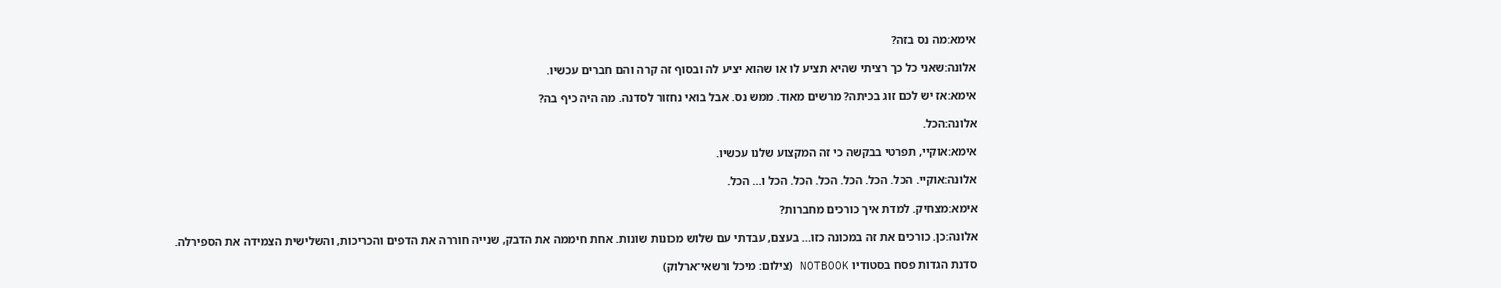אימא:מה נס בזה?

אלונה:שאני כל כך רציתי שהיא תציע לו או שהוא יציע לה ובסוף זה קרה והם חברים עכשיו.

אימא:אז יש לכם זוג בכיתה? מרשים מאוד. ממש נס. אבל בואי נחזור לסדנה. מה היה כיף בה?

אלונה:הכל.

אימא:אוקיי, תפרטי בבקשה כי זה המקצוע שלנו עכשיו.

אלונה:אוקיי. הכל. הכל. הכל. הכל. הכל. הכל ו… הכל.

אימא:מצחיק. למדת איך כורכים מחברות?

אלונה:כן. כורכים את זה במכונה כזו… בעצם, עבדתי עם שלוש מכונות שונות. אחת חיממה את הדבק, שנייה חוררה את הדפים והכריכות, והשלישית הצמידה את הספירלה.

סדנת הגדות פסח בסטודיו NOTBOOK (צילום: מיכל ורשאי־ארלוק)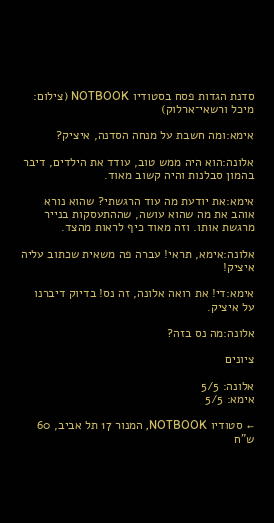סדנת הגדות פסח בסטודיו NOTBOOK (צילום: מיכל ורשאי־ארלוק)

אימא:ומה חשבת על מנחה הסדנה, איציק?

אלונה:הוא היה ממש טוב, עודד את הילדים, דיבר בהמון סבלנות והיה קשוב מאוד.

אימא:את יודעת מה עוד הרגשתי? שהוא נורא אוהב את מה שהוא עושה, שההתעסקות בנייר מרגשת אותו. וזה מאוד כיף לראות מהצד.

אלונה:אימא, תראי! עברה פה משאית שכתוב עליה איציק!

אימא:די! את רואה אלונה, זה נס! בדיוק דיברנו על איציק.

אלונה:מה נס בזה?

ציונים

אלונה: 5/5
אימא: 5/5

← סטודיו NOTBOOK, המנור 17 תל אביב, 60 ש"ח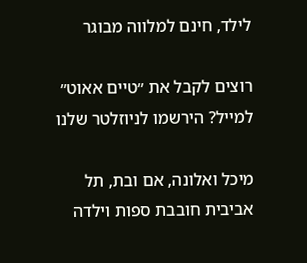לילד, חינם למלווה מבוגר

רוצים לקבל את ״טיים אאוט״ למייל? הירשמו לניוזלטר שלנו

מיכל ואלונה, אם ובת, תל אביבית חובבת ספות וילדה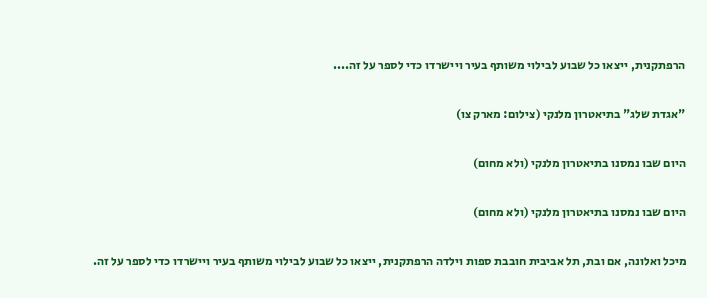הרפתקנית, ייצאו כל שבוע לבילוי משותף בעיר ויישרדו כדי לספר על זה....

"אגדת שלג" בתיאטרון מלנקי (צילום: מארק צו)

היום שבו נמסנו בתיאטרון מלנקי (ולא מחום)

היום שבו נמסנו בתיאטרון מלנקי (ולא מחום)

מיכל ואלונה, אם ובת, תל אביבית חובבת ספות וילדה הרפתקנית, ייצאו כל שבוע לבילוי משותף בעיר ויישרדו כדי לספר על זה.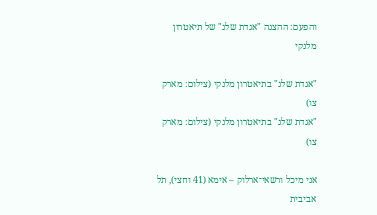והפעם: ההצגה "אגדת שלג" של תיאטרון מלנקי

"אגדת שלג" בתיאטרון מלנקי (צילום: מארק צו)
"אגדת שלג" בתיאטרון מלנקי (צילום: מארק צו)

אני מיכל ורשאי־ארלוק – אימא (41 וחצי), תל אביבית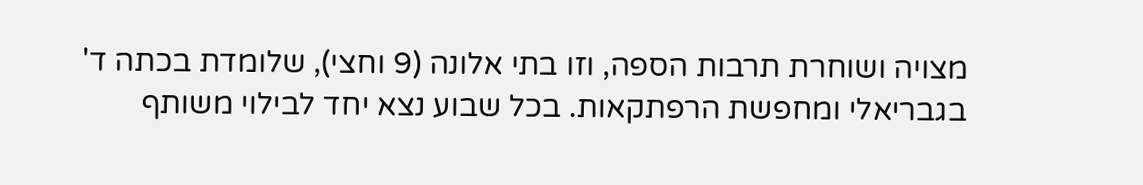מצויה ושוחרת תרבות הספה, וזו בתי אלונה (9 וחצי), שלומדת בכתה ד' בגבריאלי ומחפשת הרפתקאות. בכל שבוע נצא יחד לבילוי משותף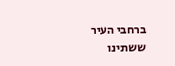ברחבי העיר ששתינו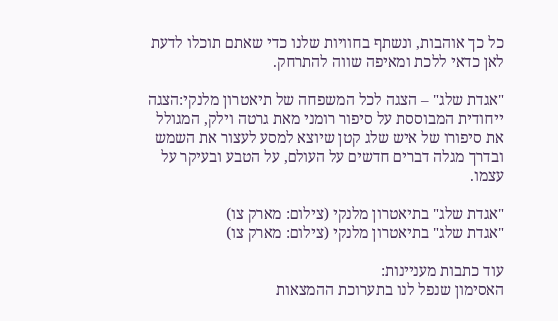כל כך אוהבות, ונשתף בחוויות שלנו כדי שאתם תוכלו לדעת לאן כדאי ללכת ומאיפה שווה להתרחק.

"אגדת שלג" – הצגה לכל המשפחה של תיאטרון מלנקי:הצגה ייחודית המבוססת על סיפור רומני מאת גרטה וילק, המגולל את סיפורו של איש שלג קטן שיוצא למסע לעצור את השמש ובדרך מגלה דברים חדשים על העולם, על הטבע ובעיקר על עצמו.

"אגדת שלג" בתיאטרון מלנקי (צילום: מארק צו)
"אגדת שלג" בתיאטרון מלנקי (צילום: מארק צו)

עוד כתבות מעניינות:
האסימון שנפל לנו בתערוכת ההמצאות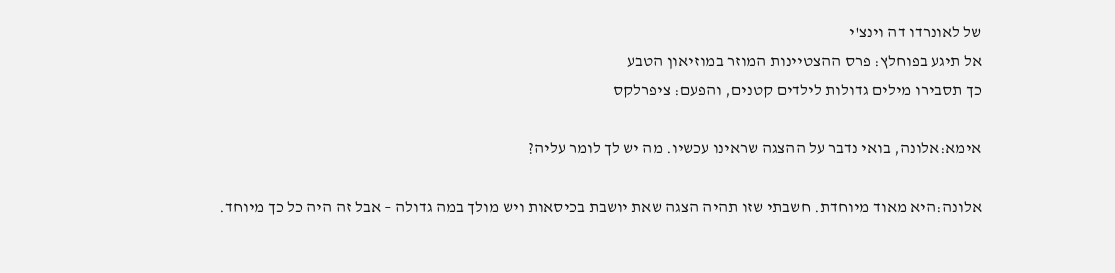של לאונרדו דה וינצ'י
אל תיגע בפוחלץ: פרס ההצטיינות המוזר במוזיאון הטבע
כך תסבירו מילים גדולות לילדים קטנים, והפעם: ציפרלקס

אימא:אלונה, בואי נדבר על ההצגה שראינו עכשיו. מה יש לך לומר עליה?

אלונה:היא מאוד מיוחדת. חשבתי שזו תהיה הצגה שאת יושבת בכיסאות ויש מולך במה גדולה – אבל זה היה כל כך מיוחד.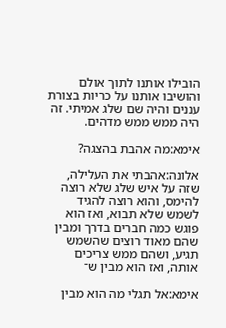הובילו אותנו לתוך אולם והושיבו אותנו על כריות בצורת עננים והיה שם שלג אמיתי. זה היה ממש ממש מדהים.

אימא:מה אהבת בהצגה?

אלונה:אהבתי את העלילה, שזה על איש שלג שלא רוצה להימס, והוא רוצה להגיד לשמש שלא תבוא, ואז הוא פוגש כמה חברים בדרך ומבין שהם מאוד רוצים שהשמש תגיע, ושהם ממש צריכים אותה, ואז הוא מבין ש־

אימא:אל תגלי מה הוא מבין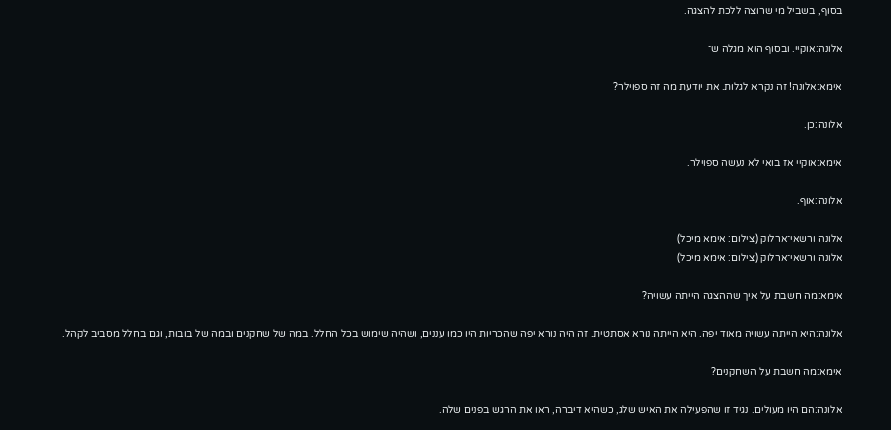בסוף, בשביל מי שרוצה ללכת להצגה.

אלונה:אוקיי. ובסוף הוא מגלה ש־

אימא:אלונה! זה נקרא לגלות. את יודעת מה זה ספוילר?

אלונה:כן.

אימא:אוקיי אז בואי לא נעשה ספוילר.

אלונה:אוף.

אלונה ורשאי־ארלוק (צילום: אימא מיכל)
אלונה ורשאי־ארלוק (צילום: אימא מיכל)

אימא:מה חשבת על איך שההצגה הייתה עשויה?

אלונה:היא הייתה עשויה מאוד יפה. היא הייתה נורא אסתטית. זה היה נורא יפה שהכריות היו כמו עננים, ושהיה שימוש בכל החלל. במה של שחקנים ובמה של בובות, וגם בחלל מסביב לקהל.

אימא:מה חשבת על השחקנים?

אלונה:הם היו מעולים. נגיד זו שהפעילה את האיש שלג, כשהיא דיברה, ראו את הרגש בפנים שלה.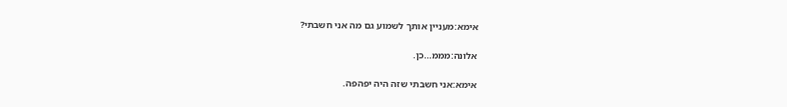אימא:מעניין אותך לשמוע גם מה אני חשבתי?

אלונה:מממ…כן.

אימא:אני חשבתי שזה היה יפהפה.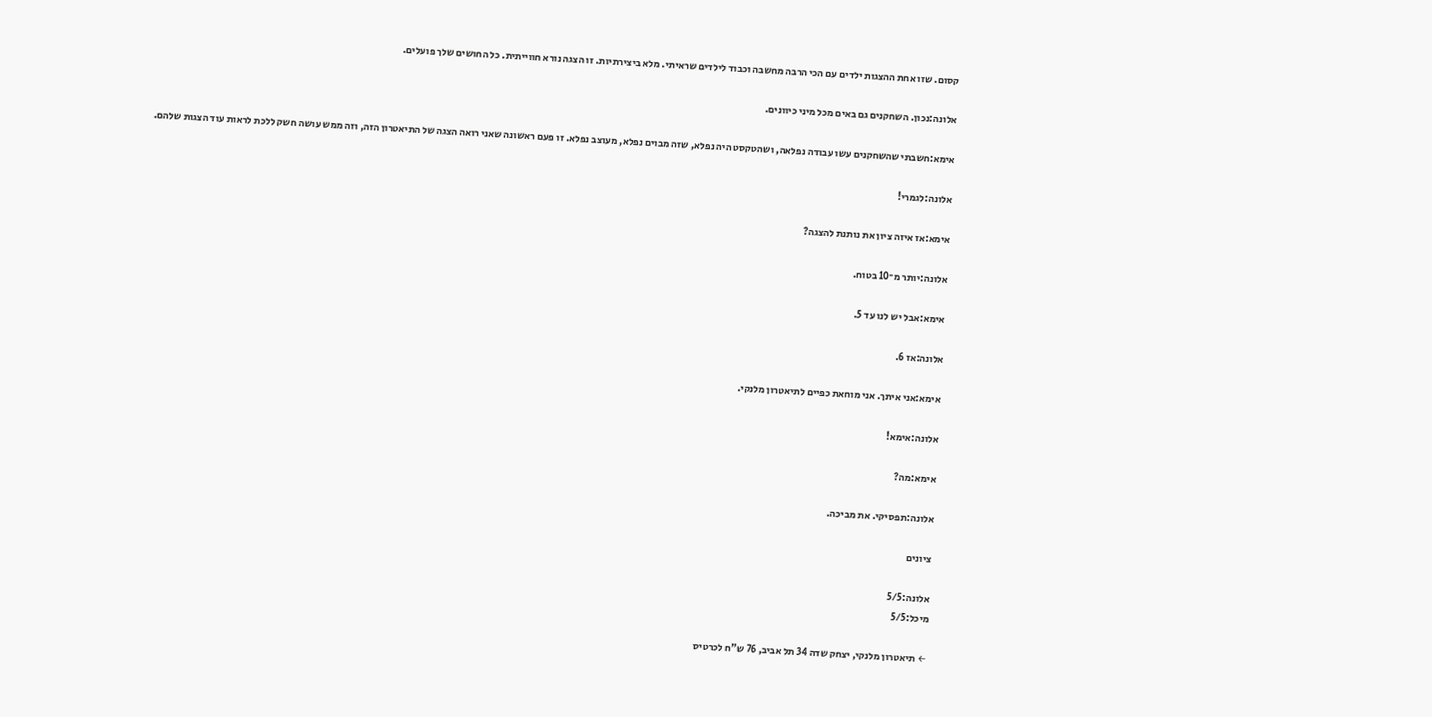קסום. שזו אחת ההצגות ילדים עם הכי הרבה מחשבה וכבוד לילדים שראיתי. מלא ביצירתיות. זו הצגה נורא חווייתית. כל החושים שלך פועלים.

אלונה:נכון. השחקנים גם באים מכל מיני כיוונים.

אימא:חשבתי שהשחקנים עשו עבודה נפלאה, ושהטקסט היה נפלא, שזה מבוים נפלא, מעוצב נפלא. זו פעם ראשונה שאני רואה הצגה של התיאטרון הזה, וזה ממש עושה חשק ללכת לראות עוד הצגות שלהם.

אלונה:לגמרי!

אימא:אז איזה ציון את נותנת להצגה?

אלונה:יותר מ־10 בטוח.

אימא:אבל יש לנו עד 5.

אלונה:אז 6.

אימא:אני איתך. אני מוחאת כפיים לתיאטרון מלנקי.

אלונה:אימא!

אימא:מה?

אלונה:תפסיקי. את מביכה.

ציונים

אלונה:5/5
מיכל:5/5

← תיאטרון מלנקי, יצחק שדה 34 תל אביב, 76 ש"ח לכרטיס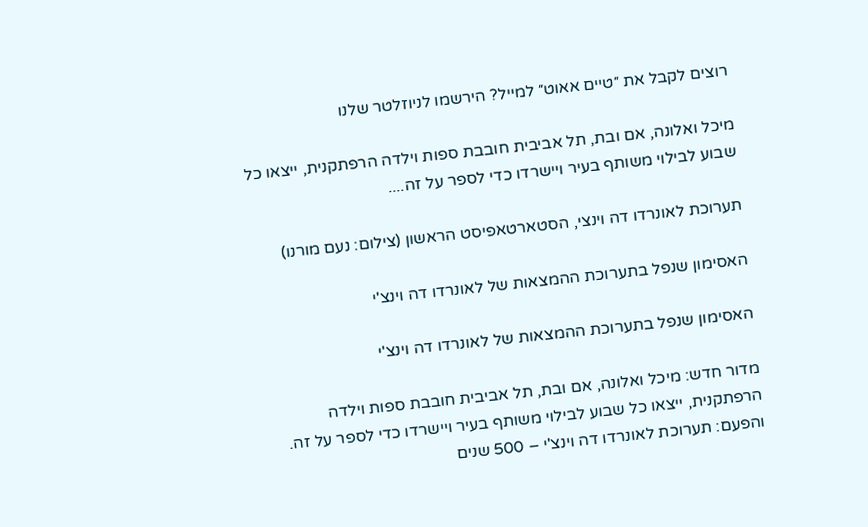רוצים לקבל את ״טיים אאוט״ למייל? הירשמו לניוזלטר שלנו

מיכל ואלונה, אם ובת, תל אביבית חובבת ספות וילדה הרפתקנית, ייצאו כל שבוע לבילוי משותף בעיר ויישרדו כדי לספר על זה....

תערוכת לאונרדו דה וינצי, הסטארטאפיסט הראשון (צילום: נעם מורנו)

האסימון שנפל בתערוכת ההמצאות של לאונרדו דה וינצ'י

האסימון שנפל בתערוכת ההמצאות של לאונרדו דה וינצ'י

מדור חדש: מיכל ואלונה, אם ובת, תל אביבית חובבת ספות וילדה הרפתקנית, ייצאו כל שבוע לבילוי משותף בעיר ויישרדו כדי לספר על זה. והפעם: תערוכת לאונרדו דה וינצ'י – 500 שנים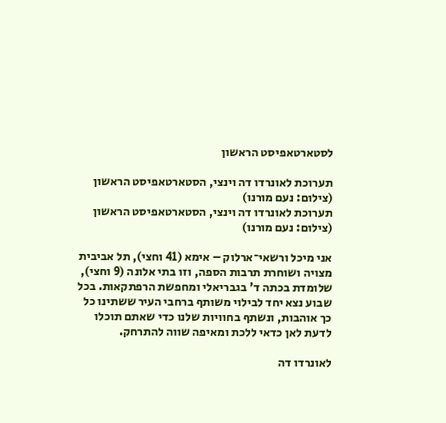לסטארטאפיסט הראשון

תערוכת לאונרדו דה וינצי, הסטארטאפיסט הראשון (צילום: נעם מורנו)
תערוכת לאונרדו דה וינצי, הסטארטאפיסט הראשון (צילום: נעם מורנו)

אני מיכל ורשאי־ארלוק – אימא (41 וחצי), תל אביבית מצויה ושוחרת תרבות הספה, וזו בתי אלונה (9 וחצי), שלומדת בכתה ד' בגבריאלי ומחפשת הרפתקאות. בכל שבוע נצא יחד לבילוי משותף ברחבי העיר ששתינו כל כך אוהבות, ונשתף בחוויות שלנו כדי שאתם תוכלו לדעת לאן כדאי ללכת ומאיפה שווה להתרחק.

לאונרדו דה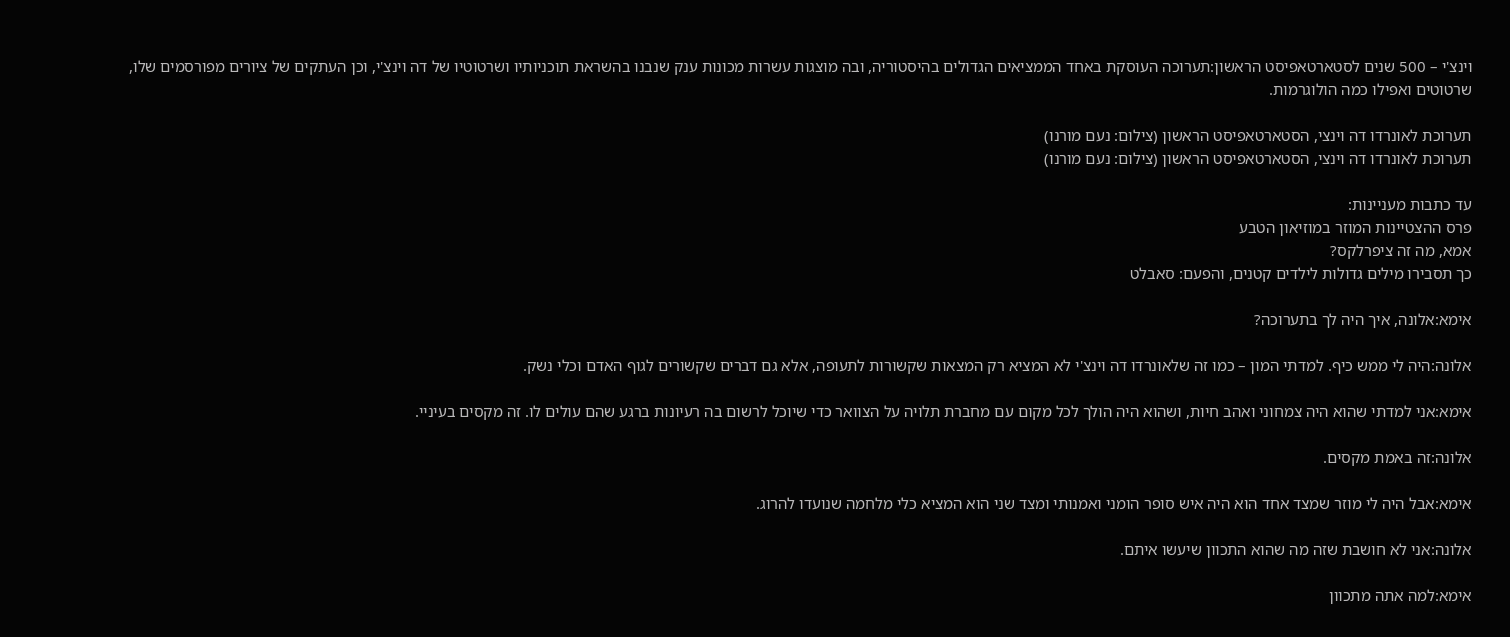וינצ'י – 500 שנים לסטארטאפיסט הראשון:תערוכה העוסקת באחד הממציאים הגדולים בהיסטוריה, ובה מוצגות עשרות מכונות ענק שנבנו בהשראת תוכניותיו ושרטוטיו של דה וינצ'י, וכן העתקים של ציורים מפורסמים שלו, שרטוטים ואפילו כמה הולוגרמות.

תערוכת לאונרדו דה וינצי, הסטארטאפיסט הראשון (צילום: נעם מורנו)
תערוכת לאונרדו דה וינצי, הסטארטאפיסט הראשון (צילום: נעם מורנו)

עד כתבות מעניינות:
פרס ההצטיינות המוזר במוזיאון הטבע
אמא, מה זה ציפרלקס?
כך תסבירו מילים גדולות לילדים קטנים, והפעם: סאבלט

אימא:אלונה, איך היה לך בתערוכה?

אלונה:היה לי ממש כיף. למדתי המון – כמו זה שלאונרדו דה וינצ'י לא המציא רק המצאות שקשורות לתעופה, אלא גם דברים שקשורים לגוף האדם וכלי נשק.

אימא:אני למדתי שהוא היה צמחוני ואהב חיות, ושהוא היה הולך לכל מקום עם מחברת תלויה על הצוואר כדי שיוכל לרשום בה רעיונות ברגע שהם עולים לו. זה מקסים בעיניי.

אלונה:זה באמת מקסים.

אימא:אבל היה לי מוזר שמצד אחד הוא היה איש סופר הומני ואמנותי ומצד שני הוא המציא כלי מלחמה שנועדו להרוג.

אלונה:אני לא חושבת שזה מה שהוא התכוון שיעשו איתם.

אימא:למה אתה מתכוון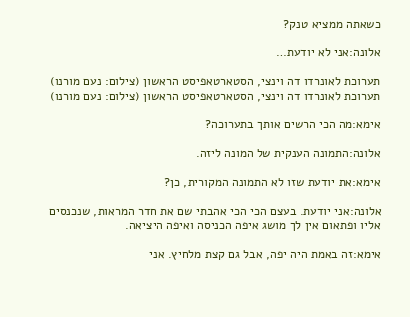כשאתה ממציא טנק?

אלונה:אני לא יודעת…

תערוכת לאונרדו דה וינצי, הסטארטאפיסט הראשון (צילום: נעם מורנו)
תערוכת לאונרדו דה וינצי, הסטארטאפיסט הראשון (צילום: נעם מורנו)

אימא:מה הכי הרשים אותך בתערוכה?

אלונה:התמונה הענקית של המונה ליזה.

אימא:את יודעת שזו לא התמונה המקורית, כן?

אלונה:אני יודעת. בעצם הכי הכי אהבתי שם את חדר המראות, שנכנסים אליו ופתאום אין לך מושג איפה הכניסה ואיפה היציאה.

אימא:זה באמת היה יפה, אבל גם קצת מלחיץ. אני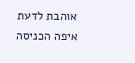אוהבת לדעת איפה הכניסה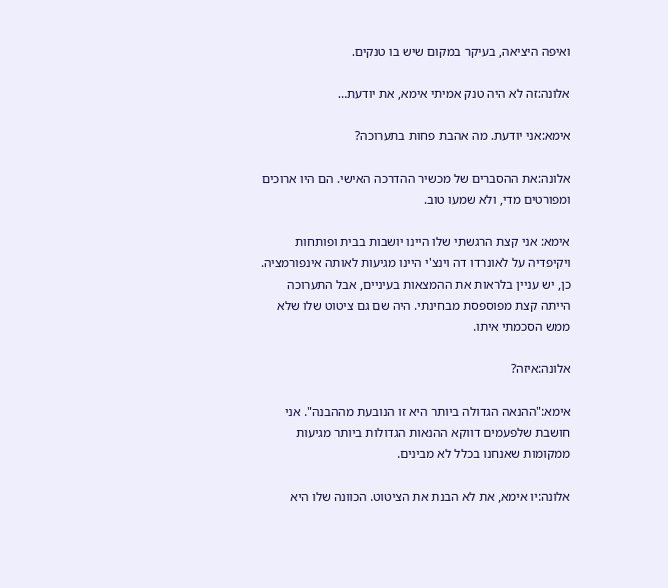ואיפה היציאה, בעיקר במקום שיש בו טנקים.

אלונה:זה לא היה טנק אמיתי אימא, את יודעת…

אימא:אני יודעת. מה אהבת פחות בתערוכה?

אלונה:את ההסברים של מכשיר ההדרכה האישי. הם היו ארוכים ומפורטים מדי, ולא שמעו טוב.

אימא: אני קצת הרגשתי שלו היינו יושבות בבית ופותחות ויקיפדיה על לאונרדו דה וינצ'י היינו מגיעות לאותה אינפורמציה. כן, יש עניין בלראות את ההמצאות בעיניים, אבל התערוכה הייתה קצת מפוספסת מבחינתי. היה שם גם ציטוט שלו שלא ממש הסכמתי איתו.

אלונה:איזה?

אימא:"ההנאה הגדולה ביותר היא זו הנובעת מההבנה". אני חושבת שלפעמים דווקא ההנאות הגדולות ביותר מגיעות ממקומות שאנחנו בכלל לא מבינים.

אלונה:יו אימא, את לא הבנת את הציטוט. הכוונה שלו היא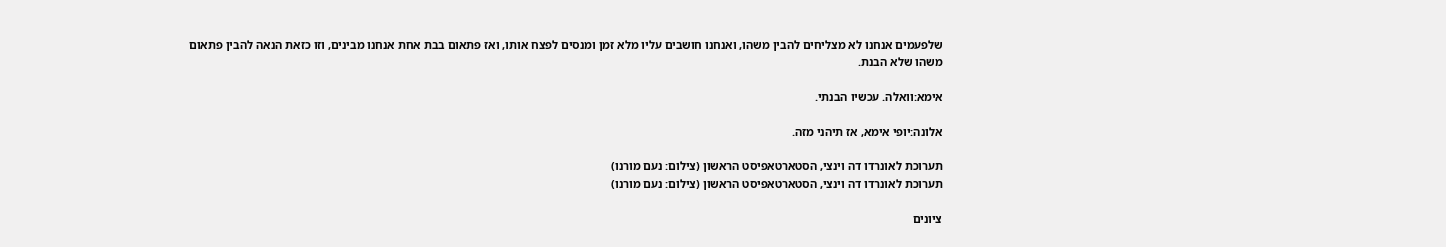שלפעמים אנחנו לא מצליחים להבין משהו, ואנחנו חושבים עליו מלא זמן ומנסים לפצח אותו, ואז פתאום בבת אחת אנחנו מבינים, וזו כזאת הנאה להבין פתאום משהו שלא הבנת.

אימא:וואלה. עכשיו הבנתי.

אלונה:יופי אימא, אז תיהני מזה.

תערוכת לאונרדו דה וינצי, הסטארטאפיסט הראשון (צילום: נעם מורנו)
תערוכת לאונרדו דה וינצי, הסטארטאפיסט הראשון (צילום: נעם מורנו)

ציונים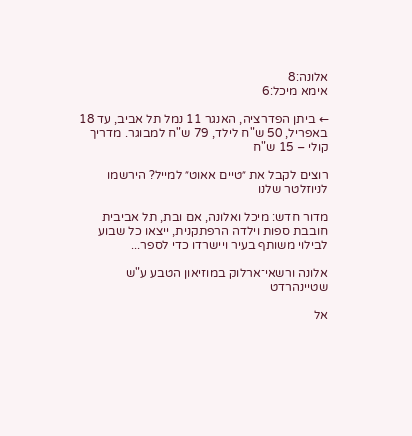אלונה:8
אימא מיכל:6

← ביתן הפדרציה, האנגר 11 נמל תל אביב, עד 18 באפריל, 50 ש"ח לילד, 79 ש"ח למבוגר. מדריך קולי – 15 ש"ח

רוצים לקבל את ״טיים אאוט״ למייל? הירשמו לניוזלטר שלנו

מדור חדש: מיכל ואלונה, אם ובת, תל אביבית חובבת ספות וילדה הרפתקנית, ייצאו כל שבוע לבילוי משותף בעיר ויישרדו כדי לספר...

אלונה ורשאי־ארלוק במוזיאון הטבע ע"ש שטיינהרדט

אל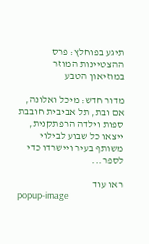תיגע בפוחלץ: פרס ההצטיינות המוזר במוזיאון הטבע

מדור חדש: מיכל ואלונה, אם ובת, תל אביבית חובבת ספות וילדה הרפתקנית, ייצאו כל שבוע לבילוי משותף בעיר ויישרדו כדי לספר...

ראו עוד
popup-image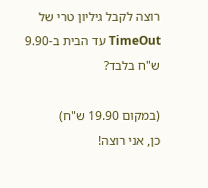רוצה לקבל גיליון טרי של TimeOut עד הבית ב-9.90 ש"ח בלבד?

(במקום 19.90 ש"ח)
כן, אני רוצה!